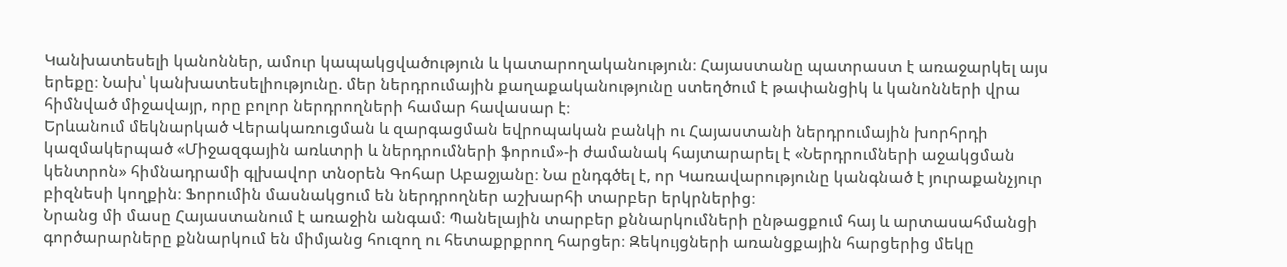Կանխատեսելի կանոններ, ամուր կապակցվածություն և կատարողականություն։ Հայաստանը պատրաստ է առաջարկել այս երեքը։ Նախ՝ կանխատեսելիությունը. մեր ներդրումային քաղաքականությունը ստեղծում է թափանցիկ և կանոնների վրա հիմնված միջավայր, որը բոլոր ներդրողների համար հավասար է։
Երևանում մեկնարկած Վերակառուցման և զարգացման եվրոպական բանկի ու Հայաստանի ներդրումային խորհրդի կազմակերպած «Միջազգային առևտրի և ներդրումների ֆորում»-ի ժամանակ հայտարարել է «Ներդրումների աջակցման կենտրոն» հիմնադրամի գլխավոր տնօրեն Գոհար Աբաջյանը։ Նա ընդգծել է, որ Կառավարությունը կանգնած է յուրաքանչյուր բիզնեսի կողքին։ Ֆորումին մասնակցում են ներդրողներ աշխարհի տարբեր երկրներից։
Նրանց մի մասը Հայաստանում է առաջին անգամ։ Պանելային տարբեր քննարկումների ընթացքում հայ և արտասահմանցի գործարարները քննարկում են միմյանց հուզող ու հետաքրքրող հարցեր։ Զեկույցների առանցքային հարցերից մեկը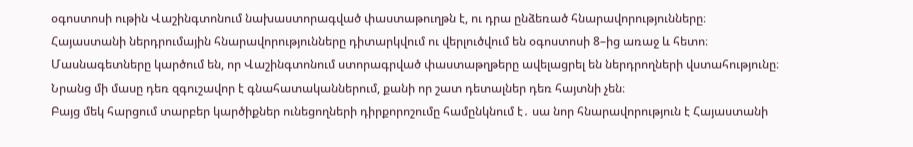օգոստոսի ութին Վաշինգտոնում նախաստորագված փաստաթուղթն է, ու դրա ընձեռած հնարավորությունները։
Հայաստանի ներդրումային հնարավորությունները դիտարկվում ու վերլուծվում են օգոստոսի 8–ից առաջ և հետո։ Մասնագետները կարծում են, որ Վաշինգտոնում ստորագրված փաստաթղթերը ավելացրել են ներդրողների վստահությունը։ Նրանց մի մասը դեռ զգուշավոր է գնահատականներում, քանի որ շատ դետալներ դեռ հայտնի չեն։
Բայց մեկ հարցում տարբեր կարծիքներ ունեցողների դիրքորոշումը համընկնում է․ սա նոր հնարավորություն է Հայաստանի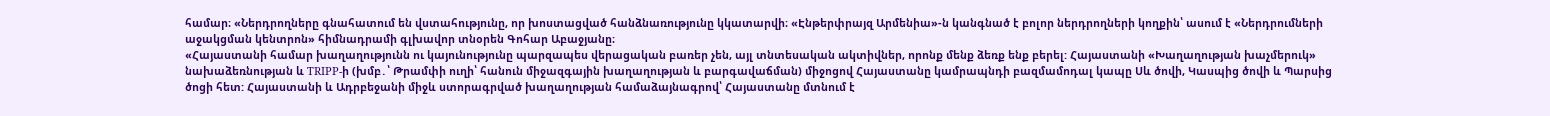համար։ «Ներդրողները գնահատում են վստահությունը, որ խոստացված հանձնառությունը կկատարվի։ «Էնթերփրայզ Արմենիա»-ն կանգնած է բոլոր ներդրողների կողքին՝ ասում է «Ներդրումների աջակցման կենտրոն» հիմնադրամի գլխավոր տնօրեն Գոհար Աբաջյանը։
«Հայաստանի համար խաղաղությունն ու կայունությունը պարզապես վերացական բառեր չեն, այլ տնտեսական ակտիվներ, որոնք մենք ձեռք ենք բերել: Հայաստանի «Խաղաղության խաչմերուկ» նախաձեռնության և TRIPP-ի (խմբ․՝ Թրամփի ուղի՝ հանուն միջազգային խաղաղության և բարգավաճման) միջոցով Հայաստանը կամրապնդի բազմամոդալ կապը Սև ծովի, Կասպից ծովի և Պարսից ծոցի հետ: Հայաստանի և Ադրբեջանի միջև ստորագրված խաղաղության համաձայնագրով՝ Հայաստանը մտնում է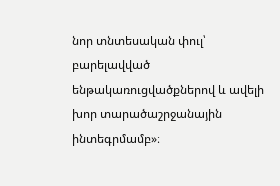նոր տնտեսական փուլ՝ բարելավված ենթակառուցվածքներով և ավելի խոր տարածաշրջանային ինտեգրմամբ»։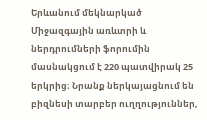Երևանում մեկնարկած Միջազգային առևտրի և ներդրումների ֆորումին մասնակցում է 220 պատվիրակ 25 երկրից։ Նրանք ներկայացնում են բիզնեսի տարբեր ուղղություններ,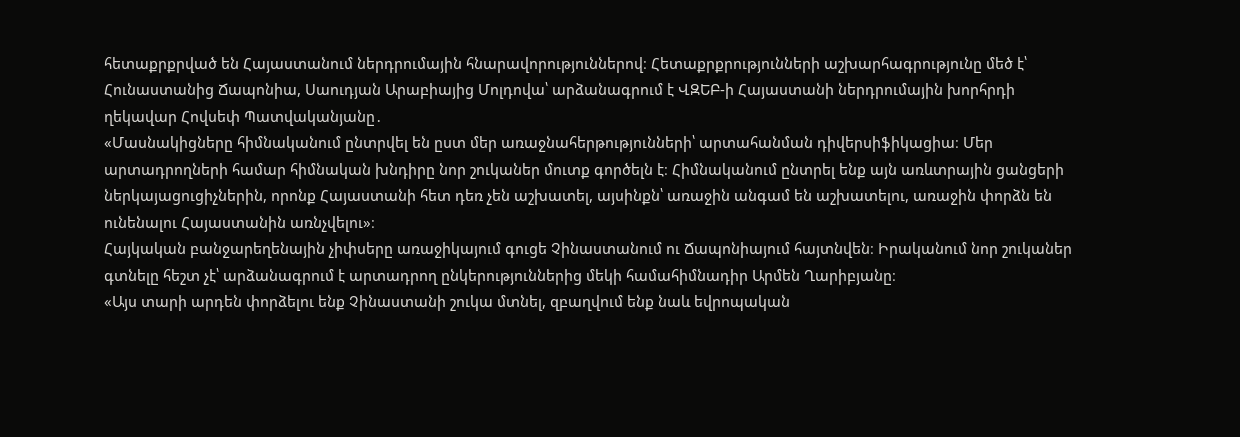հետաքրքրված են Հայաստանում ներդրումային հնարավորություններով։ Հետաքրքրությունների աշխարհագրությունը մեծ է՝ Հունաստանից Ճապոնիա, Սաուդյան Արաբիայից Մոլդովա՝ արձանագրում է ՎԶԵԲ-ի Հայաստանի ներդրումային խորհրդի ղեկավար Հովսեփ Պատվականյանը․
«Մասնակիցները հիմնականում ընտրվել են ըստ մեր առաջնահերթությունների՝ արտահանման դիվերսիֆիկացիա։ Մեր արտադրողների համար հիմնական խնդիրը նոր շուկաներ մուտք գործելն է։ Հիմնականում ընտրել ենք այն առևտրային ցանցերի ներկայացուցիչներին, որոնք Հայաստանի հետ դեռ չեն աշխատել, այսինքն՝ առաջին անգամ են աշխատելու, առաջին փորձն են ունենալու Հայաստանին առնչվելու»։
Հայկական բանջարեղենային չիփսերը առաջիկայում գուցե Չինաստանում ու Ճապոնիայում հայտնվեն։ Իրականում նոր շուկաներ գտնելը հեշտ չէ՝ արձանագրում է արտադրող ընկերություններից մեկի համահիմնադիր Արմեն Ղարիբյանը։
«Այս տարի արդեն փորձելու ենք Չինաստանի շուկա մտնել, զբաղվում ենք նաև եվրոպական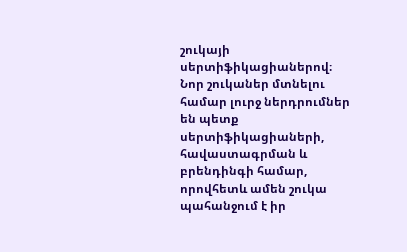շուկայի սերտիֆիկացիաներով։ Նոր շուկաներ մտնելու համար լուրջ ներդրումներ են պետք սերտիֆիկացիաների, հավաստագրման և բրենդինգի համար, որովհետև ամեն շուկա պահանջում է իր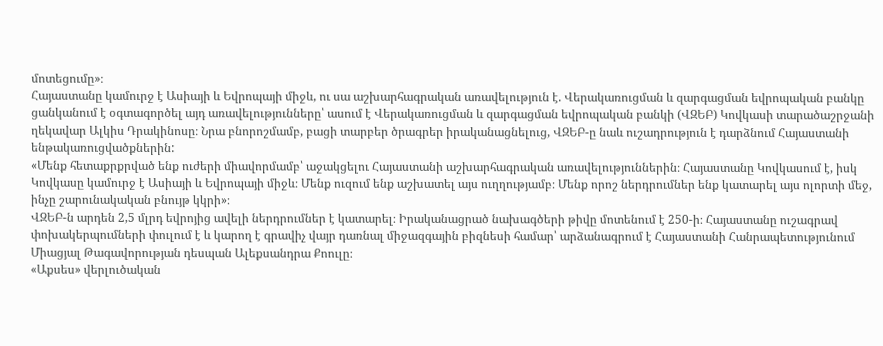մոտեցումը»։
Հայաստանը կամուրջ է Ասիայի և Եվրոպայի միջև, ու սա աշխարհագրական առավելություն է. Վերակառուցման և զարգացման եվրոպական բանկը ցանկանում է օգտագործել այդ առավելությունները՝ ասում է Վերակառուցման և զարգացման եվրոպական բանկի (ՎԶԵԲ) Կովկասի տարածաշրջանի ղեկավար Ալկիս Դրակինոսը։ Նրա բնորոշմամբ, բացի տարբեր ծրագրեր իրականացնելուց, ՎԶԵԲ-ը նաև ուշադրություն է դարձնում Հայաստանի ենթակառուցվածքներին:
«Մենք հետաքրքրված ենք ուժերի միավորմամբ՝ աջակցելու Հայաստանի աշխարհագրական առավելություններին։ Հայաստանը Կովկասում է, իսկ Կովկասը կամուրջ է Ասիայի և Եվրոպայի միջև։ Մենք ուզում ենք աշխատել այս ուղղությամբ։ Մենք որոշ ներդրումներ ենք կատարել այս ոլորտի մեջ, ինչը շարունակական բնույթ կկրի»։
ՎԶԵԲ-ն արդեն 2,5 մլրդ եվրոյից ավելի ներդրումներ է կատարել։ Իրականացրած նախագծերի թիվը մոտենում է 250-ի։ Հայաստանը ուշագրավ փոխակերպումների փուլում է և կարող է գրավիչ վայր դառնալ միջազգային բիզնեսի համար՝ արձանագրում է Հայաստանի Հանրապետությունում Միացյալ Թագավորության դեսպան Ալեքսանդրա Քոուլը։
«Աքսես» վերլուծական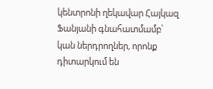կենտրոնի ղեկավար Հայկազ Ֆանյանի գնահատմամբ՝ կան ներդրողներ, որոնք դիտարկում են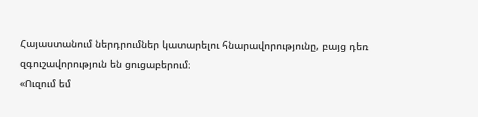Հայաստանում ներդրումներ կատարելու հնարավորությունը, բայց դեռ զգուշավորություն են ցուցաբերում։
«Ուզում եմ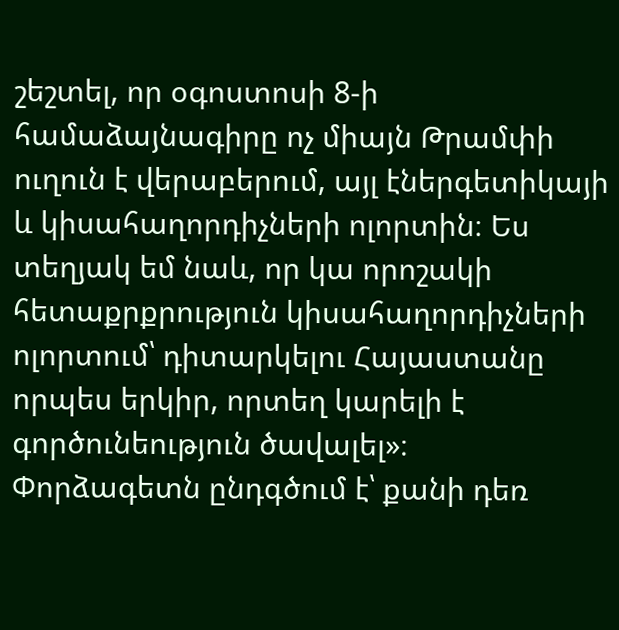շեշտել, որ օգոստոսի 8-ի համաձայնագիրը ոչ միայն Թրամփի ուղուն է վերաբերում, այլ էներգետիկայի և կիսահաղորդիչների ոլորտին։ Ես տեղյակ եմ նաև, որ կա որոշակի հետաքրքրություն կիսահաղորդիչների ոլորտում՝ դիտարկելու Հայաստանը որպես երկիր, որտեղ կարելի է գործունեություն ծավալել»։
Փորձագետն ընդգծում է՝ քանի դեռ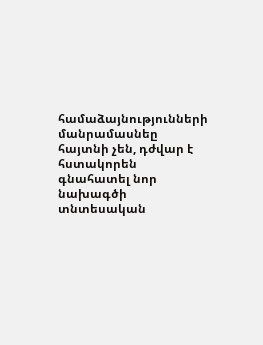համաձայնությունների մանրամասնեը հայտնի չեն, դժվար է հստակորեն գնահատել նոր նախագծի տնտեսական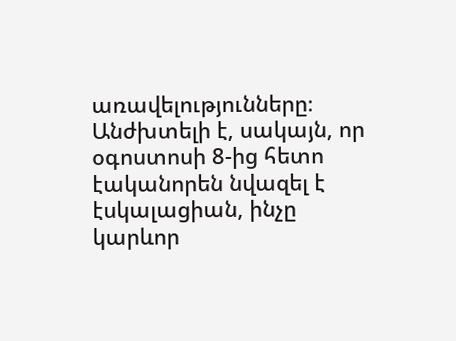առավելությունները։ Անժխտելի է, սակայն, որ օգոստոսի 8-ից հետո էականորեն նվազել է էսկալացիան, ինչը կարևոր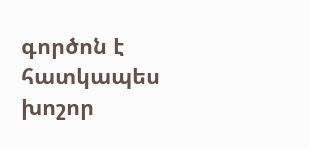գործոն է հատկապես խոշոր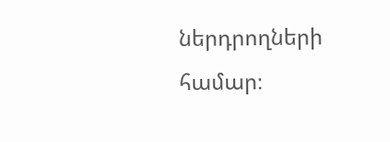ներդրողների համար։